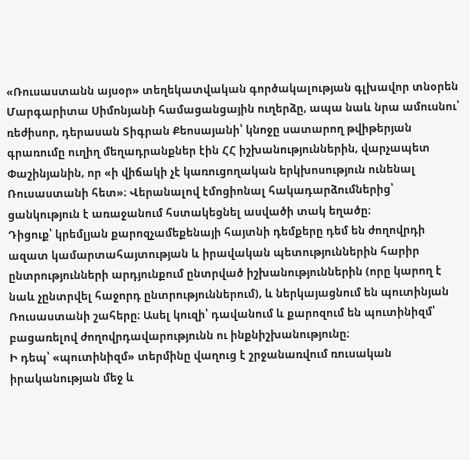«Ռուսաստանն այսօր» տեղեկատվական գործակալության գլխավոր տնօրեն Մարգարիտա Սիմոնյանի համացանցային ուղերձը, ապա նաև նրա ամուսնու՝ ռեժիսոր, դերասան Տիգրան Քեոսայանի՝ կնոջը սատարող թվիթերյան գրառումը ուղիղ մեղադրանքներ էին ՀՀ իշխանություններին, վարչապետ Փաշինյանին, որ «ի վիճակի չէ կառուցողական երկխոսություն ունենալ Ռուսաստանի հետ»։ Վերանալով էմոցիոնալ հակադարձումներից՝ ցանկություն է առաջանում հստակեցնել ասվածի տակ եղածը։
Դիցուք՝ կրեմլյան քարոզչամեքենայի հայտնի դեմքերը դեմ են ժողովրդի ազատ կամարտահայտության և իրավական պետություններին հարիր ընտրությունների արդյունքում ընտրված իշխանություններին (որը կարող է նաև չընտրվել հաջորդ ընտրություններում), և ներկայացնում են պուտինյան Ռուսաստանի շահերը։ Ասել կուզի՝ դավանում և քարոզում են պուտինիզմ՝ բացառելով ժողովրդավարությունն ու ինքնիշխանությունը։
Ի դեպ՝ «պուտինիզմ» տերմինը վաղուց է շրջանառվում ռուսական իրականության մեջ և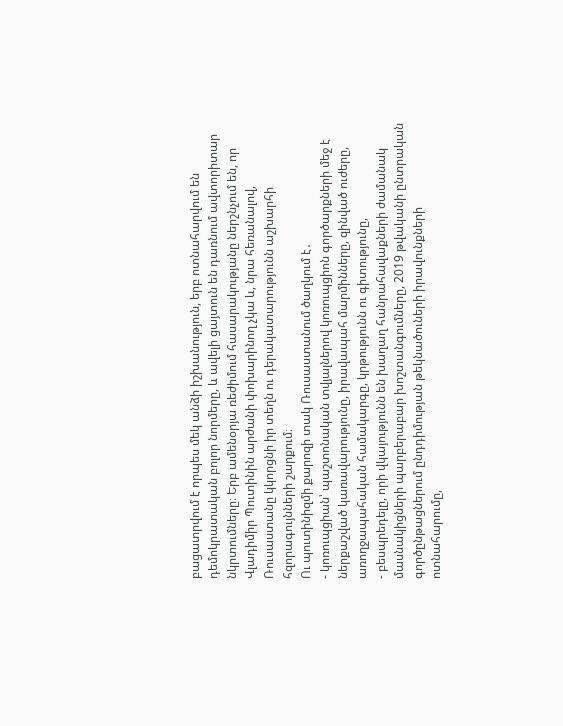բացատրվում է որպես մեկ անձի իշխանություն, երբ ոտնահարվում են դեմոկրատական բոլոր նորմերը, և ավելի ցայտուն են դառնում ավտորիտար նկրտումները։ Երբ ամենօրյա ռեժիմում հասարակությանը ներշնչում են, որ Վլադիմիր Պուտինին արժանի փոխարինող չկա և, նրա հեռանալով, Ռուսաստանը կկորցնի իր տեղն ու դերակատարությունն աշխարհի հզորագույնների շարքում։
Ու պուտինիզմի քարոզի տակ Ռուսաստանում ծաղկում է․
- կոռուպցիան՝ պաշտոնական տվյալներով կոռուպցիոն գործարքների մեջ է ներքաշված կառավարությունը, իրավապահ մարմինները, զինված ուժերը, առողջապահական համակարգը, կրթությունն ու գիտությունը,
- բեսպրեդելը, որի վկայությունն են խաղաղ հանրահավաքների ժամանակ մասնակիցների պարբերաբար խոշտանգումները, 2019 թվականի ընտրական գործընթացներում ընդդիմության թեկնածուների իրավունքների ոտնահարումը,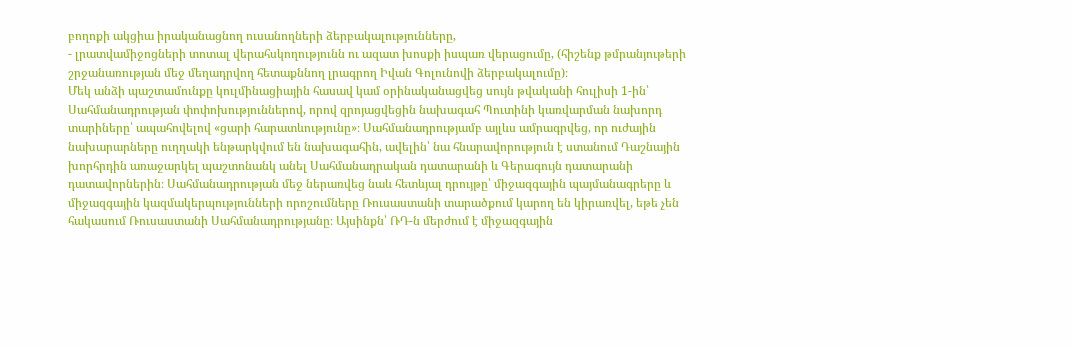բողոքի ակցիա իրականացնող ուսանողների ձերբակալությունները,
- լրատվամիջոցների տոտալ վերահսկողությունն ու ազատ խոսքի իսպառ վերացումը, (հիշենք թմրանյութերի շրջանառության մեջ մեղադրվող հետաքննող լրագրող Իվան Գոլունովի ձերբակալումը)։
Մեկ անձի պաշտամունքը կուլմինացիային հասավ կամ օրինականացվեց սույն թվականի հուլիսի 1-ին՝ Սահմանադրության փոփոխություններով, որով զրոյացվեցին նախագահ Պուտինի կառվարման նախորդ տարիները՝ ապահովելով «ցարի հարատևությունը»։ Սահմանադրությամբ այլևս ամրագրվեց, որ ուժային նախարարները ուղղակի ենթարկվում են նախագահին, ավելին՝ նա հնարավորություն է ստանում Դաշնային խորհրդին առաջարկել պաշտոնանկ անել Սահմանադրական դատարանի և Գերագույն դատարանի դատավորներին։ Սահմանադրության մեջ ներառվեց նաև հետևյալ դրույթը՝ միջազգային պայմանագրերը և միջազգային կազմակերպությունների որոշումները Ռուսաստանի տարածքում կարող են կիրառվել, եթե չեն հակասում Ռուսաստանի Սահմանադրությանը։ Այսինքն՝ ՌԴ-ն մերժում է միջազգային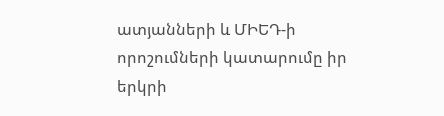ատյանների և ՄԻԵԴ-ի որոշումների կատարումը իր երկրի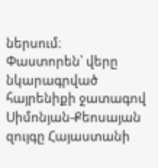ներսում։
Փաստորեն՝ վերը նկարագրված հայրենիքի ջատագով Սիմոնյան-Քեոսայան զույգը Հայաստանի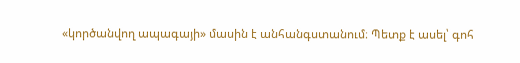«կործանվող ապագայի» մասին է անհանգստանում։ Պետք է ասել՝ գոհ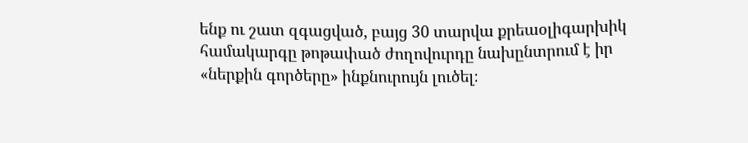ենք ու շատ զգացված, բայց 30 տարվա քրեաօլիգարխիկ համակարգը թոթափած ժողովուրդը նախընտրում է իր «ներքին գործերը» ինքնուրույն լուծել։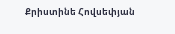Քրիստինե Հովսեփյան